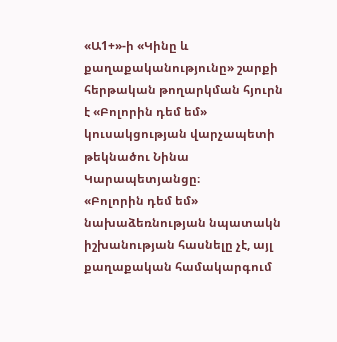«Ա1+»-ի «Կինը և քաղաքականությունը» շարքի հերթական թողարկման հյուրն է «Բոլորին դեմ եմ» կուսակցության վարչապետի թեկնածու Նինա Կարապետյանցը։
«Բոլորին դեմ եմ» նախաձեռնության նպատակն իշխանության հասնելը չէ, այլ քաղաքական համակարգում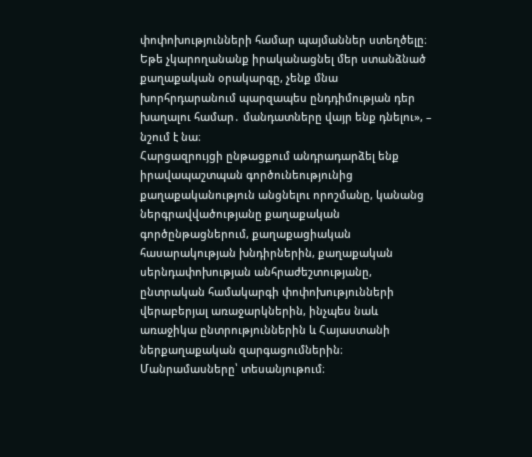փոփոխությունների համար պայմաններ ստեղծելը։ Եթե չկարողանանք իրականացնել մեր ստանձնած քաղաքական օրակարգը, չենք մնա խորհրդարանում պարզապես ընդդիմության դեր խաղալու համար․ մանդատները վայր ենք դնելու», – նշում է նա։
Հարցազրույցի ընթացքում անդրադարձել ենք իրավապաշտպան գործունեությունից քաղաքականություն անցնելու որոշմանը, կանանց ներգրավվածությանը քաղաքական գործընթացներում, քաղաքացիական հասարակության խնդիրներին, քաղաքական սերնդափոխության անհրաժեշտությանը, ընտրական համակարգի փոփոխությունների վերաբերյալ առաջարկներին, ինչպես նաև առաջիկա ընտրություններին և Հայաստանի ներքաղաքական զարգացումներին։ Մանրամասները՝ տեսանյութում։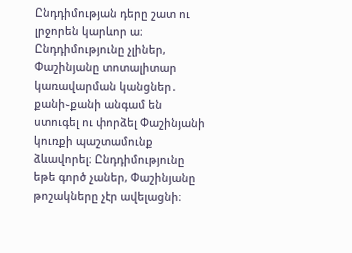Ընդդիմության դերը շատ ու լրջորեն կարևոր ա։ Ընդդիմությունը չլիներ, Փաշինյանը տոտալիտար կառավարման կանցներ․ քանի֊քանի անգամ են ստուգել ու փորձել Փաշինյանի կուռքի պաշտամունք ձևավորել։ Ընդդիմությունը եթե գործ չաներ, Փաշինյանը թոշակները չէր ավելացնի։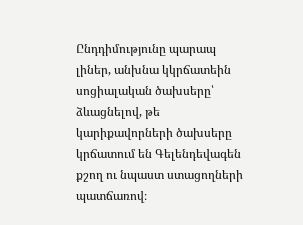Ընդդիմությունը պարապ լիներ, անխնա կկրճատեին սոցիալական ծախսերը՝ ձևացնելով, թե կարիքավորների ծախսերը կրճատում են Գելենդեվագեն քշող ու նպաստ ստացողների պատճառով։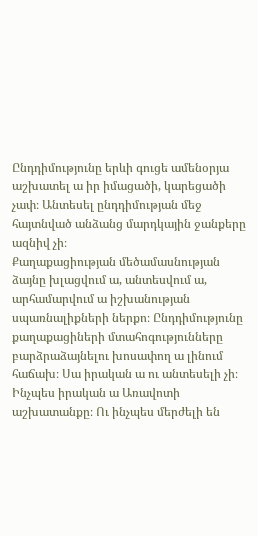Ընդդիմությունը երևի գուցե ամենօրյա աշխատել ա իր իմացածի, կարեցածի չափ։ Անտեսել ընդդիմության մեջ հայտնված անձանց մարդկային ջանքերը ազնիվ չի։
Քաղաքացիության մեծամասնության ձայնը խլացվում ա, անտեսվում ա, արհամարվում ա իշխանության սպառնալիքների ներքո։ Ընդդիմությունը քաղաքացիների մտահոգությունները բարձրաձայնելու խոսափող ա լինում հաճախ։ Սա իրական ա ու անտեսելի չի։
Ինչպես իրական ա Առավոտի աշխատանքը։ Ու ինչպես մերժելի են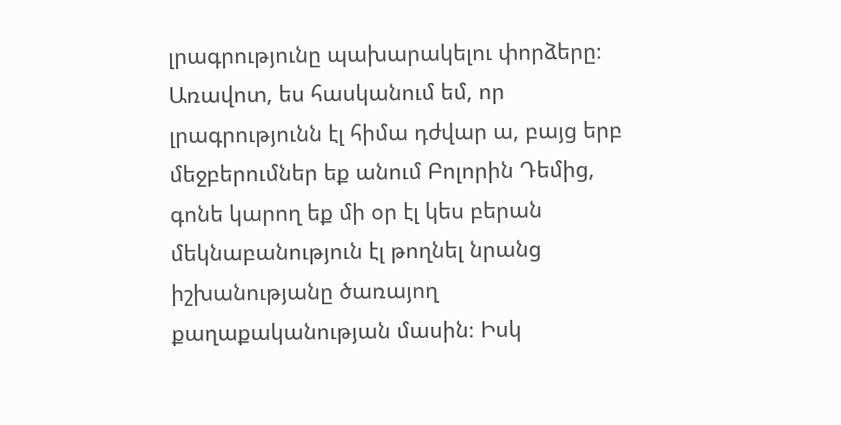լրագրությունը պախարակելու փորձերը։ Առավոտ, ես հասկանում եմ, որ լրագրությունն էլ հիմա դժվար ա, բայց երբ մեջբերումներ եք անում Բոլորին Դեմից, գոնե կարող եք մի օր էլ կես բերան մեկնաբանություն էլ թողնել նրանց իշխանությանը ծառայող քաղաքականության մասին։ Իսկ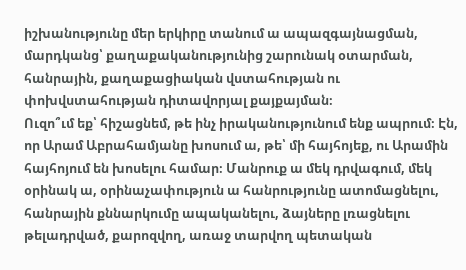իշխանությունը մեր երկիրը տանում ա ապազգայնացման, մարդկանց՝ քաղաքականությունից շարունակ օտարման, հանրային, քաղաքացիական վստահության ու փոխվստահության դիտավորյալ քայքայման։
Ուզո՞ւմ եք՝ հիշացնեմ, թե ինչ իրականությունում ենք ապրում։ Էն, որ Արամ Աբրահամյանը խոսում ա, թե՝ մի հայհոյեք, ու Արամին հայհոյում են խոսելու համար։ Մանրուք ա մեկ դրվագում, մեկ օրինակ ա, օրինաչափություն ա հանրությունը ատոմացնելու, հանրային քննարկումը ապականելու, ձայները լռացնելու թելադրված, քարոզվող, առաջ տարվող պետական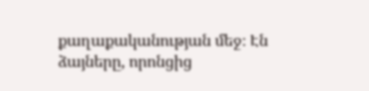քաղաքականության մեջ։ Էն ձայները, որոնցից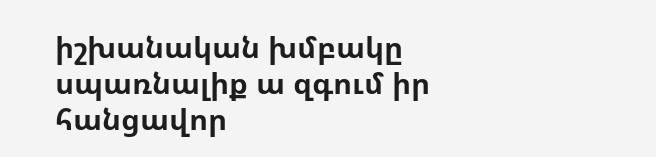իշխանական խմբակը սպառնալիք ա զգում իր հանցավոր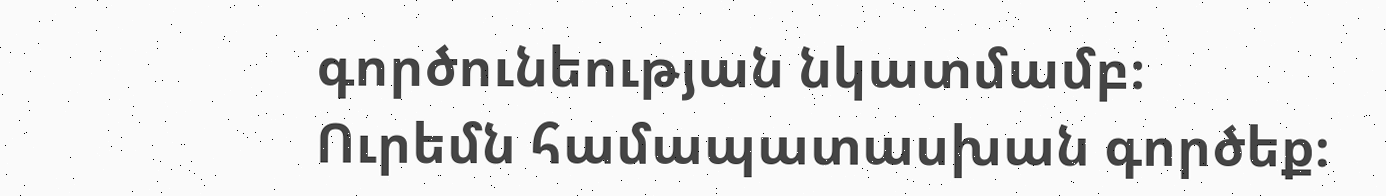գործունեության նկատմամբ։
Ուրեմն համապատասխան գործեք։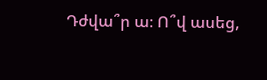Դժվա՞ր ա։ Ո՞վ ասեց,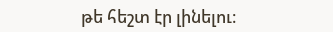թե հեշտ էր լինելու։